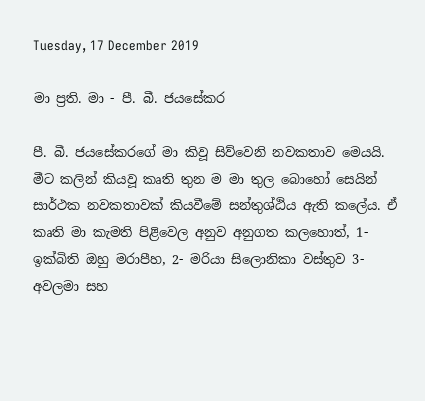Tuesday, 17 December 2019

මා ප්‍රති. මා - පී. බී. ජයසේකර

පී. බී. ජයසේකරගේ මා කිවූ සිව්වෙනි නවකතාව මෙයයි. මීට කලින් කියවූ කෘති තුන ම මා තුල බොහෝ සෙයින් සාර්ථක නවකතාවක් කියවීමේ සන්තුශ්ඨිය ඇති කලේය. ඒ කෘති මා කැමති පිළිවෙල අනුව අනුගත කලහොත්, 1- ඉක්බිති ඔහු මරාපීහ, 2- මරියා සිලොනිකා වස්තුව 3- අවලමා සහ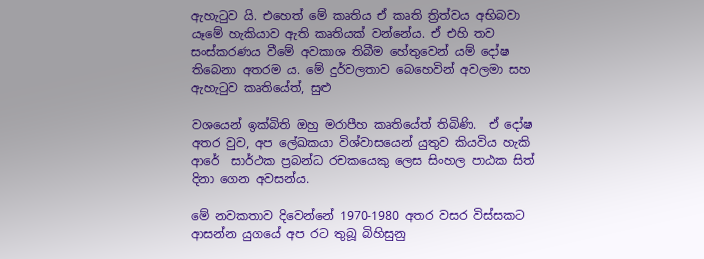ඇහැටුව යි. එහෙත් මේ කෘතිය ඒ කෘති ත්‍රිත්වය අභිබවා යෑමේ හැකියාව ඇති කෘතියක් වන්නේය. ඒ එහි තව සංස්කරණය වීමේ අවකාශ තිබීම හේතුවෙන් යම් දෝෂ තිබෙනා අතරම ය. මේ දුර්වලතාව බෙහෙවින් අවලමා සහ ඇහැටුව කෘතියේත්, සුළු

වශයෙන් ඉක්බිති ඔහු මරාපීහ කෘතියේත් තිබිණි.  ඒ දෝෂ අතර වුව, අප ලේඛකයා විශ්වාසයෙන් යුතුව කියවිය හැකි ආරේ  සාර්ථක ප්‍රබන්ධ රචකයෙකු ලෙස සිංහල පාඨක සිත් දිනා ගෙන අවසන්ය.

මේ නවකතාව දිවෙන්නේ 1970-1980 අතර වසර විස්සකට ආසන්න යුගයේ අප රට තුබූ බිහිසුනු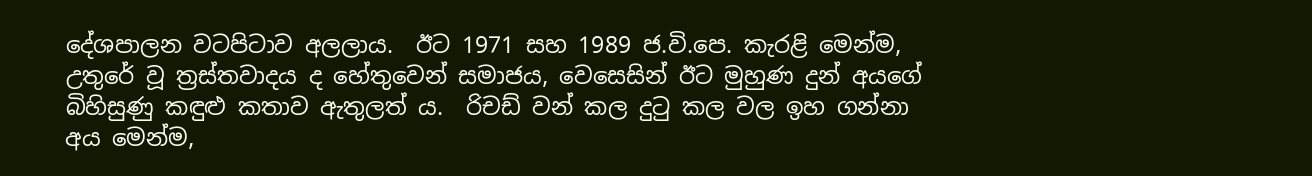දේශපාලන වටපිටාව අලලාය.  ඊට 1971 සහ 1989 ජ.වි.පෙ. කැරළි මෙන්ම, උතුරේ වූ ත්‍රස්තවාදය ද හේතුවෙන් සමාජය, වෙසෙසින් ඊට මුහුණ දුන් අයගේ බිහිසුණු කඳුළු කතාව ඇතුලත්‍ ය.  රිචඩ් වන් කල දුටු කල වල ඉහ ගන්නා අය මෙන්ම,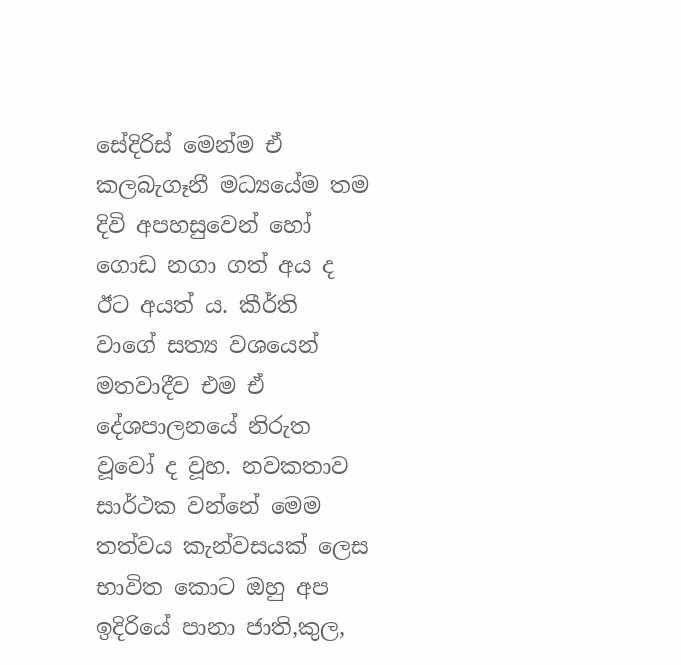සේදිරිස් මෙන්ම ඒ කලබැගෑනී මධ්‍යයේම තම දිවි අපහසුවෙන් හෝ ගොඩ නගා ගත් අය ද ඊට අයත්‍ ය. කීර්ති  වාගේ සත්‍ය වශයෙන් මතවාදීව එම ඒ දේශපාලනයේ නිරුත වූවෝ ද වූහ. නවකතාව සාර්ථක වන්නේ මෙම තත්වය කැන්වසයක් ලෙස භාවිත කොට ඔහු අප ඉදිරියේ පානා ජාති,කුල,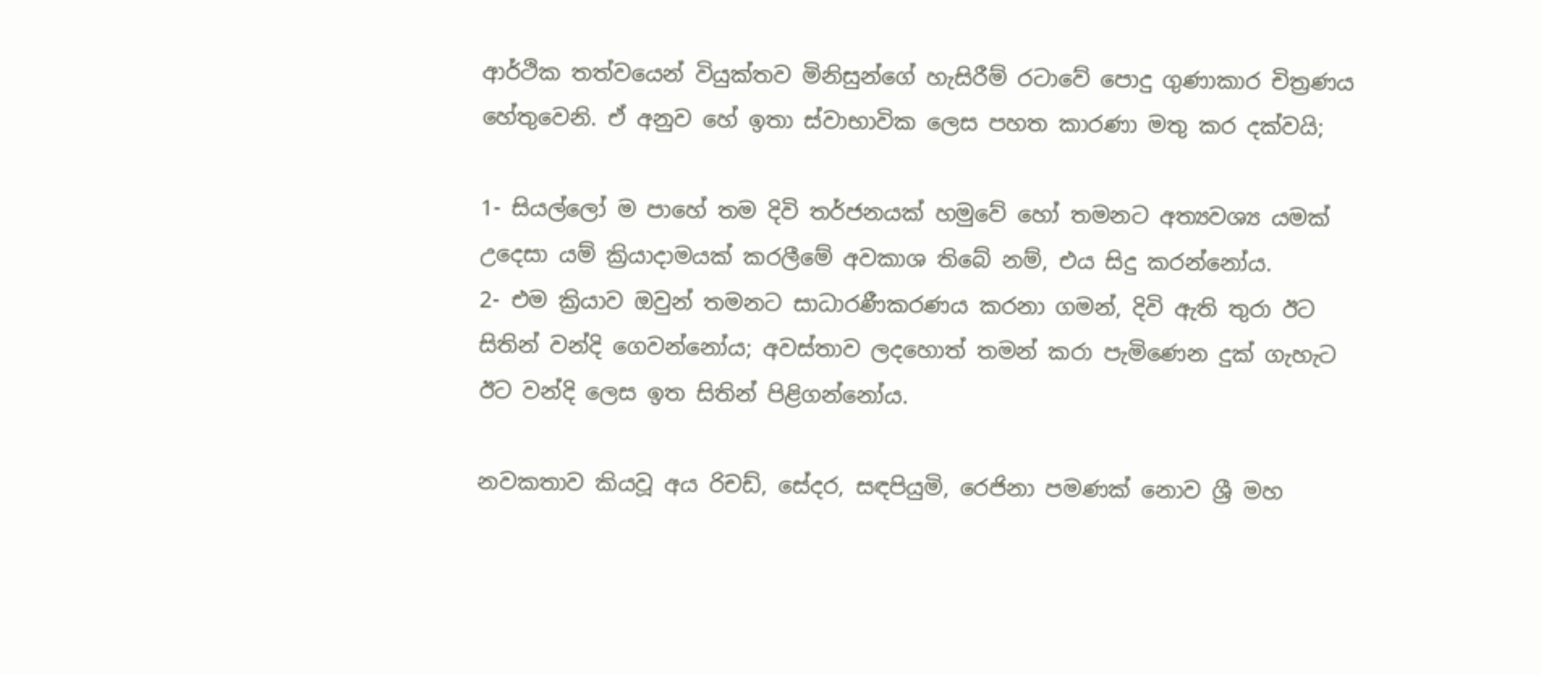ආර්ථික තත්වයෙන් වියුක්තව මිනිසුන්ගේ හැසිරීම් රටාවේ පොදු ගුණාකාර චිත්‍රණය  හේතුවෙනි. ඒ අනුව හේ ඉතා ස්වාභාවික ලෙස පහත කාරණා මතු කර දක්වයි;

1- සියල්ලෝ ම පාහේ තම දිවි තර්ජනයක් හමුවේ හෝ තමනට අත්‍යවශ්‍ය යමක්  උදෙසා යම් ක්‍රියාදාමයක් කරලීමේ අවකාශ තිබේ නම්, එය සිදු කරන්නෝය.
2- එම ක්‍රියාව ඔවුන් තමනට සාධාරණීකරණය කරනා ගමන්, දිවි ඇති තුරා ඊට සිතින් වන්දි ගෙවන්නෝය; අවස්තාව ලදහොත් තමන් කරා පැමිණෙන දුක් ගැහැට ඊට වන්දි ලෙස ඉත සිතින් පිළිගන්නෝය.

නවකතාව කියවූ අය රිචඩ්, සේදර, සඳපියුමි, රෙජිනා පමණක් නොව ශ්‍රී මහ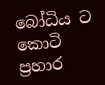බෝධිය ට කොටි ප්‍රහාර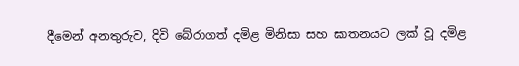දීමෙන් අනතුරුව, දිවි බේරාගත් දමිළ මිනිසා සහ ඝාතනයට ලක් වූ දමිළ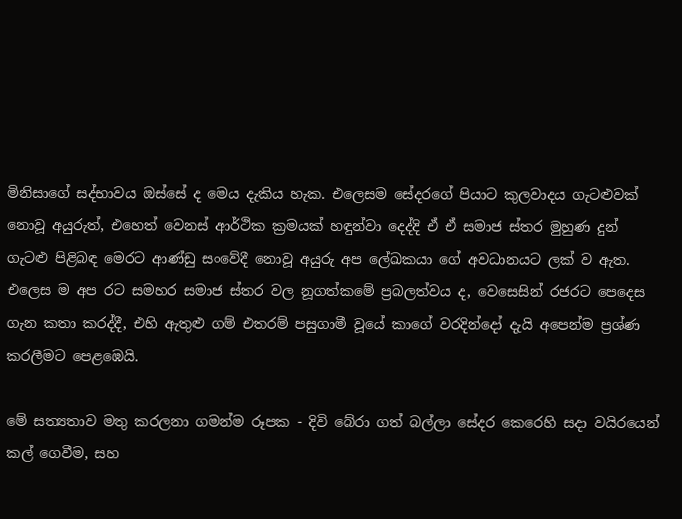මිනිසාගේ සද්භාවය ඔස්සේ ද මෙය දැකිය හැක. එලෙසම සේදරගේ පියාට කුලවාදය ගැටළුවක් නොවූ අයුරුත්, එහෙත් වෙනස් ආර්ථික ක්‍රමයක් හඳුන්වා දෙද්දි ඒ ඒ සමාජ ස්තර මුහුණ දුන්  ගැටළු පිළිබඳ මෙරට ආණ්ඩු සංවේදී නොවූ අයුරු අප ලේඛකයා ගේ අවධානයට ලක් ව ඇත. එලෙස ම අප රට සමහර සමාජ ස්තර වල නූගත්කමේ ප්‍රබලත්වය ද, වෙසෙසින් රජරට පෙදෙස ගැන කතා කරද්දී, එහි ඇතුළු ගම් එතරම් පසුගාමී වූයේ කාගේ වරදින්දෝ දැයි අපෙන්ම ප්‍රශ්ණ කරලීමට පෙළඹෙයි.

මේ සත්‍යතාව මතු කරලනා ගමන්ම රූපක - දිවි බේරා ගත් බල්ලා සේදර කෙරෙහි සදා වයිරයෙන් කල් ගෙවීම, සහ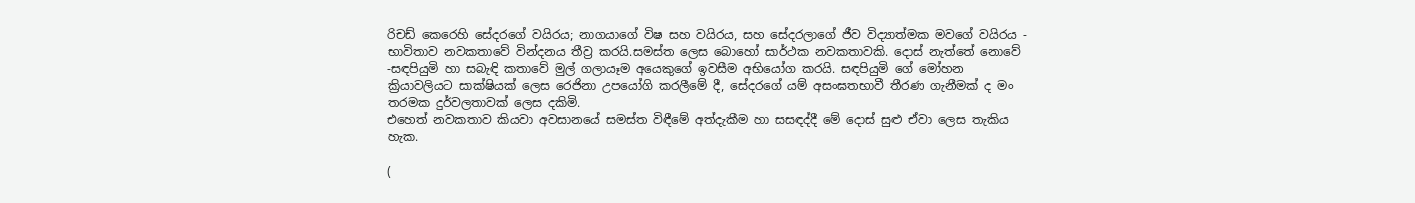රිචඩ් කෙරෙහි සේදරගේ වයිරය; නාගයාගේ විෂ සහ වයිරය, සහ සේදරලාගේ ජීව විද්‍යාත්මක මවගේ වයිරය - භාවිතාව නවකතාවේ වින්දනය තීව්‍ර කරයි.සමස්ත ලෙස බොහෝ සාර්ථක නවකතාවකි. දොස් නැත්තේ නොවේ -සඳපියුමි හා සබැඳි කතාවේ මුල් ගලායෑම අයෙකුගේ ඉවසීම අභියෝග කරයි. සඳපියුමි ගේ මෝහන ක්‍රියාවලියට සාක්ෂියක් ලෙස රෙජිනා උපයෝගි කරලීමේ දී, සේදරගේ යම් අසංඝතභාවී තීරණ ගැනීමක් ද මං තරමක දුර්වලතාවක් ලෙස දකිමි.
එහෙත් නවකතාව කියවා අවසානයේ සමස්ත විඳීමේ අත්දැකීම හා සසඳද්දී මේ දොස් සුළු ඒවා ලෙස තැකිය හැක.

(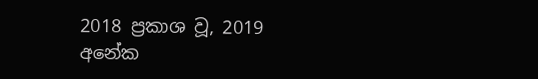2018 ප්‍රකාශ වූ, 2019 අනේක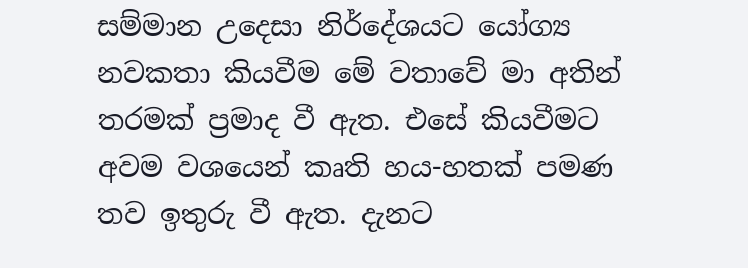සම්මාන උදෙසා නිර්දේශයට යෝග්‍ය නවකතා කියවීම මේ වතාවේ මා අතින් තරමක් ප්‍රමාද වී ඇත. එසේ කියවීමට අවම වශයෙන් කෘති හය-හතක් පමණ තව ඉතුරු වී ඇත. දැනට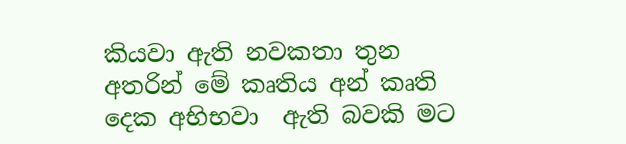කියවා ඇති නවකතා තුන අතරින් මේ කෘතිය අන් කෘති දෙක අභිභවා  ඇති බවකි මට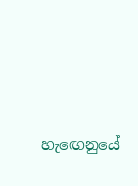හැඟෙනුයේ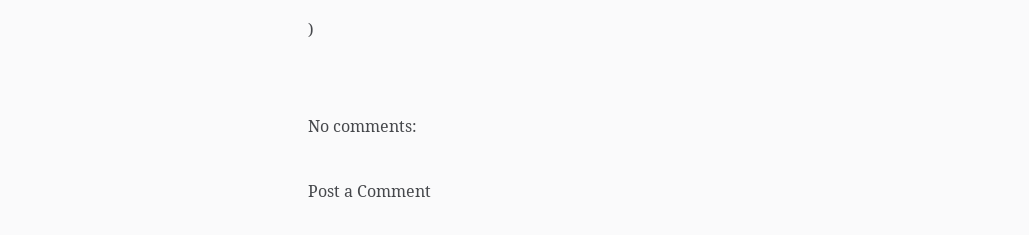)


No comments:

Post a Comment